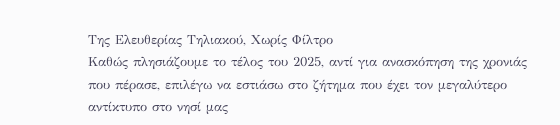Της Ελευθερίας Τηλιακού, Χωρίς Φίλτρο
Καθώς πλησιάζουμε το τέλος του 2025, αντί για ανασκόπηση της χρονιάς που πέρασε, επιλέγω να εστιάσω στο ζήτημα που έχει τον μεγαλύτερο αντίκτυπο στο νησί μας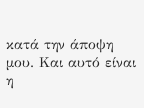κατά την άποψη μου. Και αυτό είναι η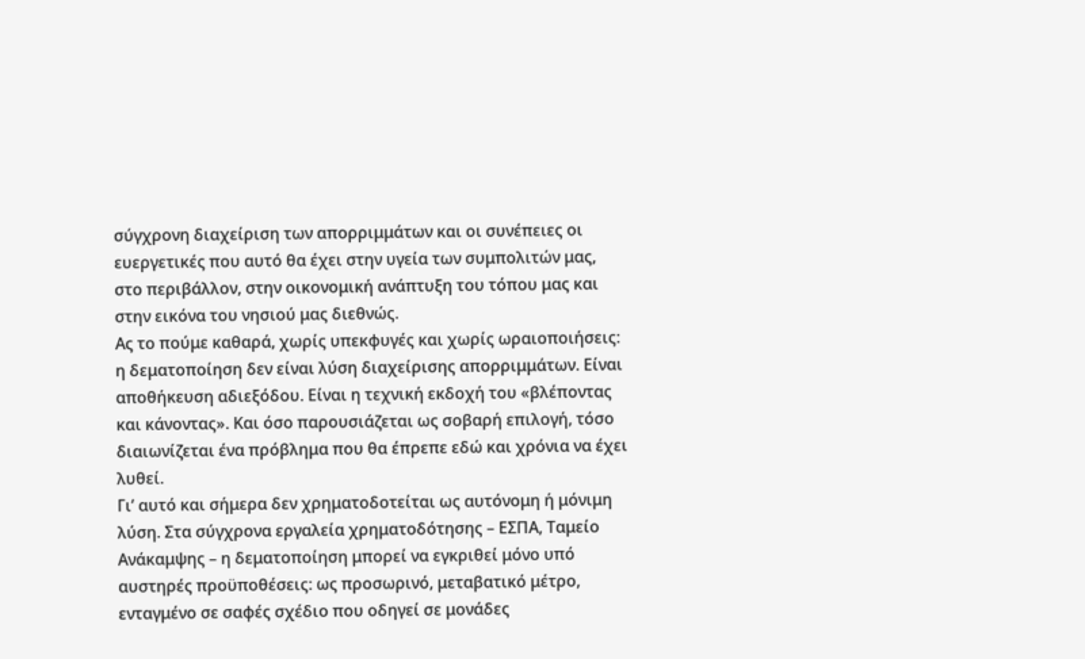σύγχρονη διαχείριση των απορριμμάτων και οι συνέπειες οι ευεργετικές που αυτό θα έχει στην υγεία των συμπολιτών μας, στο περιβάλλον, στην οικονομική ανάπτυξη του τόπου μας και στην εικόνα του νησιού μας διεθνώς.
Ας το πούμε καθαρά, χωρίς υπεκφυγές και χωρίς ωραιοποιήσεις: η δεματοποίηση δεν είναι λύση διαχείρισης απορριμμάτων. Είναι αποθήκευση αδιεξόδου. Είναι η τεχνική εκδοχή του «βλέποντας και κάνοντας». Και όσο παρουσιάζεται ως σοβαρή επιλογή, τόσο διαιωνίζεται ένα πρόβλημα που θα έπρεπε εδώ και χρόνια να έχει λυθεί.
Γι’ αυτό και σήμερα δεν χρηματοδοτείται ως αυτόνομη ή μόνιμη λύση. Στα σύγχρονα εργαλεία χρηματοδότησης – ΕΣΠΑ, Ταμείο Ανάκαμψης – η δεματοποίηση μπορεί να εγκριθεί μόνο υπό αυστηρές προϋποθέσεις: ως προσωρινό, μεταβατικό μέτρο, ενταγμένο σε σαφές σχέδιο που οδηγεί σε μονάδες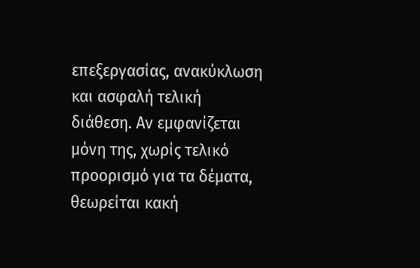επεξεργασίας, ανακύκλωση και ασφαλή τελική διάθεση. Αν εμφανίζεται μόνη της, χωρίς τελικό προορισμό για τα δέματα, θεωρείται κακή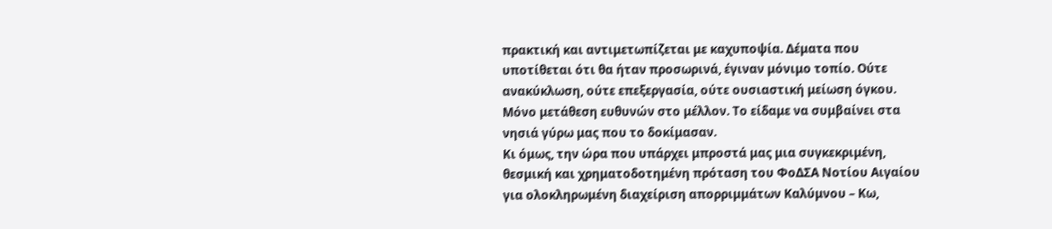πρακτική και αντιμετωπίζεται με καχυποψία. Δέματα που υποτίθεται ότι θα ήταν προσωρινά, έγιναν μόνιμο τοπίο. Ούτε ανακύκλωση, ούτε επεξεργασία, ούτε ουσιαστική μείωση όγκου. Μόνο μετάθεση ευθυνών στο μέλλον. Το είδαμε να συμβαίνει στα νησιά γύρω μας που το δοκίμασαν.
Κι όμως, την ώρα που υπάρχει μπροστά μας μια συγκεκριμένη, θεσμική και χρηματοδοτημένη πρόταση του ΦοΔΣΑ Νοτίου Αιγαίου για ολοκληρωμένη διαχείριση απορριμμάτων Καλύμνου – Κω,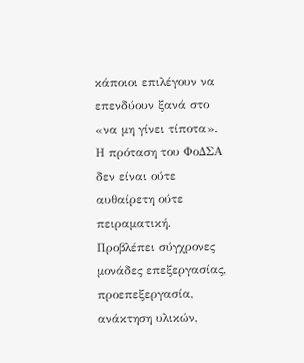κάποιοι επιλέγουν να επενδύουν ξανά στο «να μη γίνει τίποτα».
Η πρόταση του ΦοΔΣΑ δεν είναι ούτε αυθαίρετη ούτε πειραματική. Προβλέπει σύγχρονες μονάδες επεξεργασίας, προεπεξεργασία, ανάκτηση υλικών,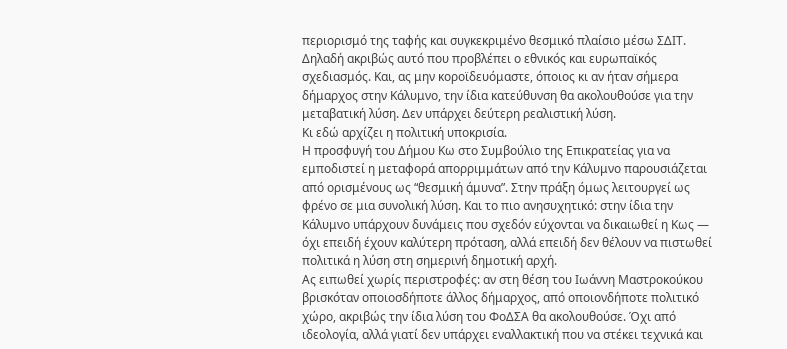περιορισμό της ταφής και συγκεκριμένο θεσμικό πλαίσιο μέσω ΣΔΙΤ. Δηλαδή ακριβώς αυτό που προβλέπει ο εθνικός και ευρωπαϊκός σχεδιασμός. Και, ας μην κοροϊδευόμαστε, όποιος κι αν ήταν σήμερα δήμαρχος στην Κάλυμνο, την ίδια κατεύθυνση θα ακολουθούσε για την μεταβατική λύση. Δεν υπάρχει δεύτερη ρεαλιστική λύση.
Κι εδώ αρχίζει η πολιτική υποκρισία.
Η προσφυγή του Δήμου Κω στο Συμβούλιο της Επικρατείας για να εμποδιστεί η μεταφορά απορριμμάτων από την Κάλυμνο παρουσιάζεται από ορισμένους ως “θεσμική άμυνα”. Στην πράξη όμως λειτουργεί ως φρένο σε μια συνολική λύση. Και το πιο ανησυχητικό: στην ίδια την Κάλυμνο υπάρχουν δυνάμεις που σχεδόν εύχονται να δικαιωθεί η Κως — όχι επειδή έχουν καλύτερη πρόταση, αλλά επειδή δεν θέλουν να πιστωθεί πολιτικά η λύση στη σημερινή δημοτική αρχή.
Ας ειπωθεί χωρίς περιστροφές: αν στη θέση του Ιωάννη Μαστροκούκου βρισκόταν οποιοσδήποτε άλλος δήμαρχος, από οποιονδήποτε πολιτικό χώρο, ακριβώς την ίδια λύση του ΦοΔΣΑ θα ακολουθούσε. Όχι από ιδεολογία, αλλά γιατί δεν υπάρχει εναλλακτική που να στέκει τεχνικά και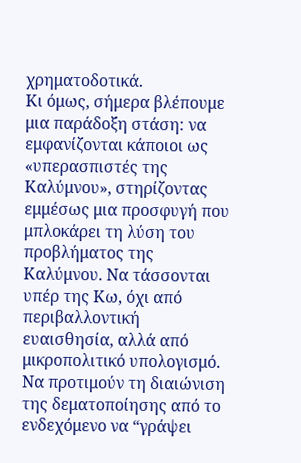χρηματοδοτικά.
Κι όμως, σήμερα βλέπουμε μια παράδοξη στάση: να εμφανίζονται κάποιοι ως «υπερασπιστές της Καλύμνου», στηρίζοντας εμμέσως μια προσφυγή που μπλοκάρει τη λύση του προβλήματος της Καλύμνου. Να τάσσονται υπέρ της Κω, όχι από περιβαλλοντική ευαισθησία, αλλά από μικροπολιτικό υπολογισμό. Να προτιμούν τη διαιώνιση της δεματοποίησης από το ενδεχόμενο να “γράψει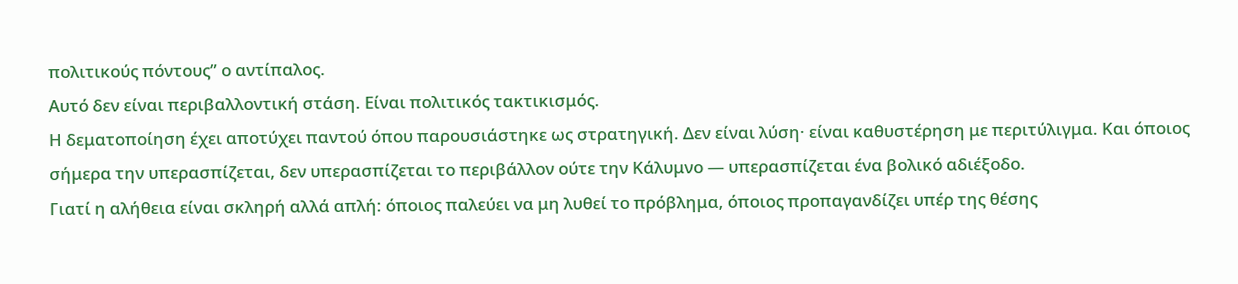πολιτικούς πόντους” ο αντίπαλος.
Αυτό δεν είναι περιβαλλοντική στάση. Είναι πολιτικός τακτικισμός.
Η δεματοποίηση έχει αποτύχει παντού όπου παρουσιάστηκε ως στρατηγική. Δεν είναι λύση· είναι καθυστέρηση με περιτύλιγμα. Και όποιος σήμερα την υπερασπίζεται, δεν υπερασπίζεται το περιβάλλον ούτε την Κάλυμνο — υπερασπίζεται ένα βολικό αδιέξοδο.
Γιατί η αλήθεια είναι σκληρή αλλά απλή: όποιος παλεύει να μη λυθεί το πρόβλημα, όποιος προπαγανδίζει υπέρ της θέσης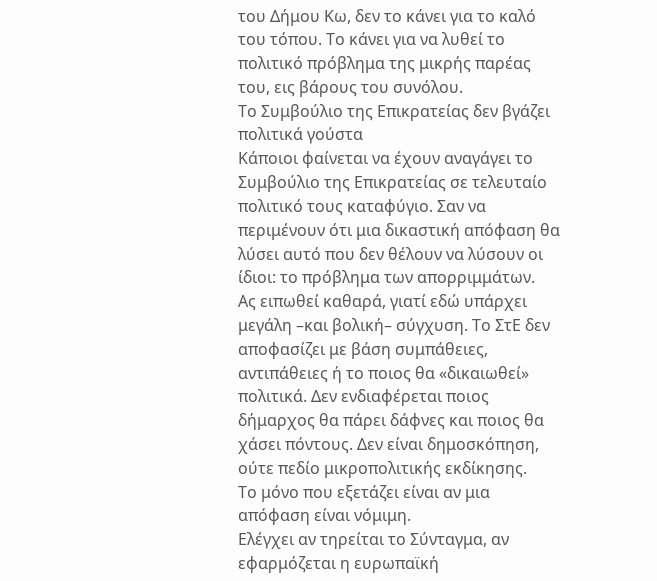του Δήμου Κω, δεν το κάνει για το καλό του τόπου. Το κάνει για να λυθεί το πολιτικό πρόβλημα της μικρής παρέας του, εις βάρους του συνόλου.
Το Συμβούλιο της Επικρατείας δεν βγάζει πολιτικά γούστα
Κάποιοι φαίνεται να έχουν αναγάγει το Συμβούλιο της Επικρατείας σε τελευταίο πολιτικό τους καταφύγιο. Σαν να περιμένουν ότι μια δικαστική απόφαση θα λύσει αυτό που δεν θέλουν να λύσουν οι ίδιοι: το πρόβλημα των απορριμμάτων.
Ας ειπωθεί καθαρά, γιατί εδώ υπάρχει μεγάλη –και βολική– σύγχυση. Το ΣτΕ δεν αποφασίζει με βάση συμπάθειες, αντιπάθειες ή το ποιος θα «δικαιωθεί» πολιτικά. Δεν ενδιαφέρεται ποιος δήμαρχος θα πάρει δάφνες και ποιος θα χάσει πόντους. Δεν είναι δημοσκόπηση, ούτε πεδίο μικροπολιτικής εκδίκησης.
Το μόνο που εξετάζει είναι αν μια απόφαση είναι νόμιμη.
Ελέγχει αν τηρείται το Σύνταγμα, αν εφαρμόζεται η ευρωπαϊκή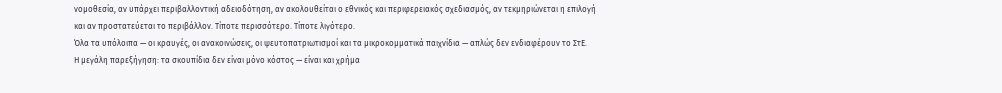νομοθεσία, αν υπάρχει περιβαλλοντική αδειοδότηση, αν ακολουθείται ο εθνικός και περιφερειακός σχεδιασμός, αν τεκμηριώνεται η επιλογή και αν προστατεύεται το περιβάλλον. Τίποτε περισσότερο. Τίποτε λιγότερο.
Όλα τα υπόλοιπα — οι κραυγές, οι ανακοινώσεις, οι ψευτοπατριωτισμοί και τα μικροκομματικά παιχνίδια — απλώς δεν ενδιαφέρουν το ΣτΕ.
Η μεγάλη παρεξήγηση: τα σκουπίδια δεν είναι μόνο κόστος — είναι και χρήμα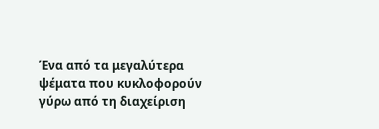Ένα από τα μεγαλύτερα ψέματα που κυκλοφορούν γύρω από τη διαχείριση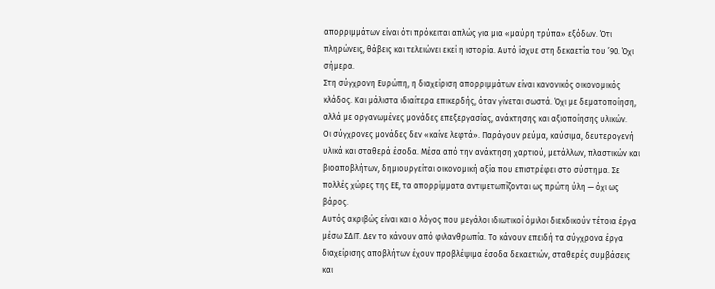απορριμμάτων είναι ότι πρόκειται απλώς για μια «μαύρη τρύπα» εξόδων. Ότι πληρώνεις, θάβεις και τελειώνει εκεί η ιστορία. Αυτό ίσχυε στη δεκαετία του ’90. Όχι σήμερα.
Στη σύγχρονη Ευρώπη, η διαχείριση απορριμμάτων είναι κανονικός οικονομικός κλάδος. Και μάλιστα ιδιαίτερα επικερδής, όταν γίνεται σωστά. Όχι με δεματοποίηση, αλλά με οργανωμένες μονάδες επεξεργασίας, ανάκτησης και αξιοποίησης υλικών.
Οι σύγχρονες μονάδες δεν «καίνε λεφτά». Παράγουν ρεύμα, καύσιμα, δευτερογενή υλικά και σταθερά έσοδα. Μέσα από την ανάκτηση χαρτιού, μετάλλων, πλαστικών και βιοαποβλήτων, δημιουργείται οικονομική αξία που επιστρέφει στο σύστημα. Σε πολλές χώρες της ΕΕ, τα απορρίμματα αντιμετωπίζονται ως πρώτη ύλη — όχι ως βάρος.
Αυτός ακριβώς είναι και ο λόγος που μεγάλοι ιδιωτικοί όμιλοι διεκδικούν τέτοια έργα μέσω ΣΔΙΤ. Δεν το κάνουν από φιλανθρωπία. Το κάνουν επειδή τα σύγχρονα έργα διαχείρισης αποβλήτων έχουν προβλέψιμα έσοδα δεκαετιών, σταθερές συμβάσεις και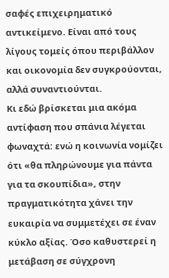σαφές επιχειρηματικό αντικείμενο. Είναι από τους λίγους τομείς όπου περιβάλλον και οικονομία δεν συγκρούονται, αλλά συναντιούνται.
Κι εδώ βρίσκεται μια ακόμα αντίφαση που σπάνια λέγεται φωναχτά: ενώ η κοινωνία νομίζει ότι «θα πληρώνουμε για πάντα για τα σκουπίδια», στην πραγματικότητα χάνει την ευκαιρία να συμμετέχει σε έναν κύκλο αξίας. Όσο καθυστερεί η μετάβαση σε σύγχρονη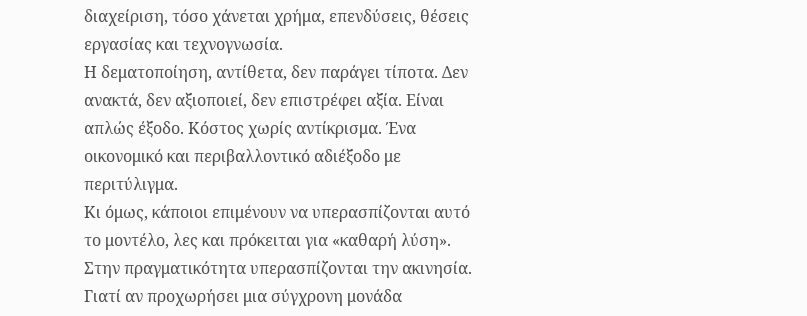διαχείριση, τόσο χάνεται χρήμα, επενδύσεις, θέσεις εργασίας και τεχνογνωσία.
Η δεματοποίηση, αντίθετα, δεν παράγει τίποτα. Δεν ανακτά, δεν αξιοποιεί, δεν επιστρέφει αξία. Είναι απλώς έξοδο. Κόστος χωρίς αντίκρισμα. Ένα οικονομικό και περιβαλλοντικό αδιέξοδο με περιτύλιγμα.
Κι όμως, κάποιοι επιμένουν να υπερασπίζονται αυτό το μοντέλο, λες και πρόκειται για «καθαρή λύση». Στην πραγματικότητα υπερασπίζονται την ακινησία. Γιατί αν προχωρήσει μια σύγχρονη μονάδα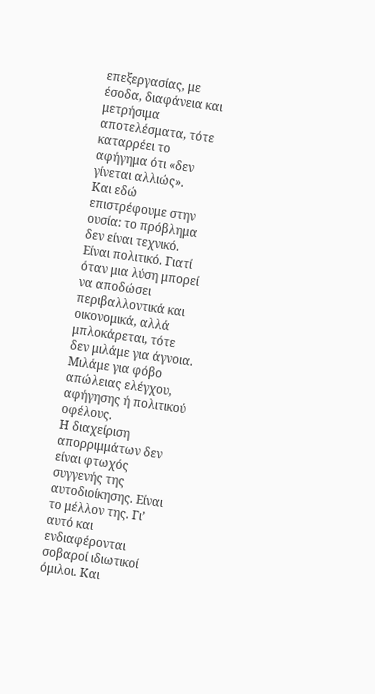επεξεργασίας, με έσοδα, διαφάνεια και μετρήσιμα αποτελέσματα, τότε καταρρέει το αφήγημα ότι «δεν γίνεται αλλιώς».
Και εδώ επιστρέφουμε στην ουσία: το πρόβλημα δεν είναι τεχνικό. Είναι πολιτικό. Γιατί όταν μια λύση μπορεί να αποδώσει περιβαλλοντικά και οικονομικά, αλλά μπλοκάρεται, τότε δεν μιλάμε για άγνοια. Μιλάμε για φόβο απώλειας ελέγχου, αφήγησης ή πολιτικού οφέλους.
Η διαχείριση απορριμμάτων δεν είναι φτωχός συγγενής της αυτοδιοίκησης. Είναι το μέλλον της. Γι’ αυτό και ενδιαφέρονται σοβαροί ιδιωτικοί όμιλοι. Και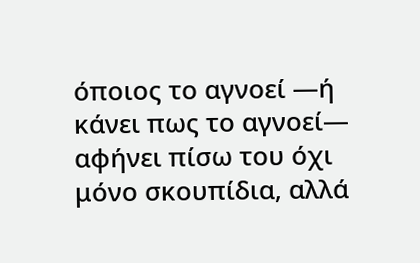όποιος το αγνοεί —ή κάνει πως το αγνοεί— αφήνει πίσω του όχι μόνο σκουπίδια, αλλά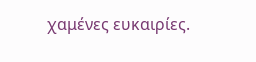χαμένες ευκαιρίες.